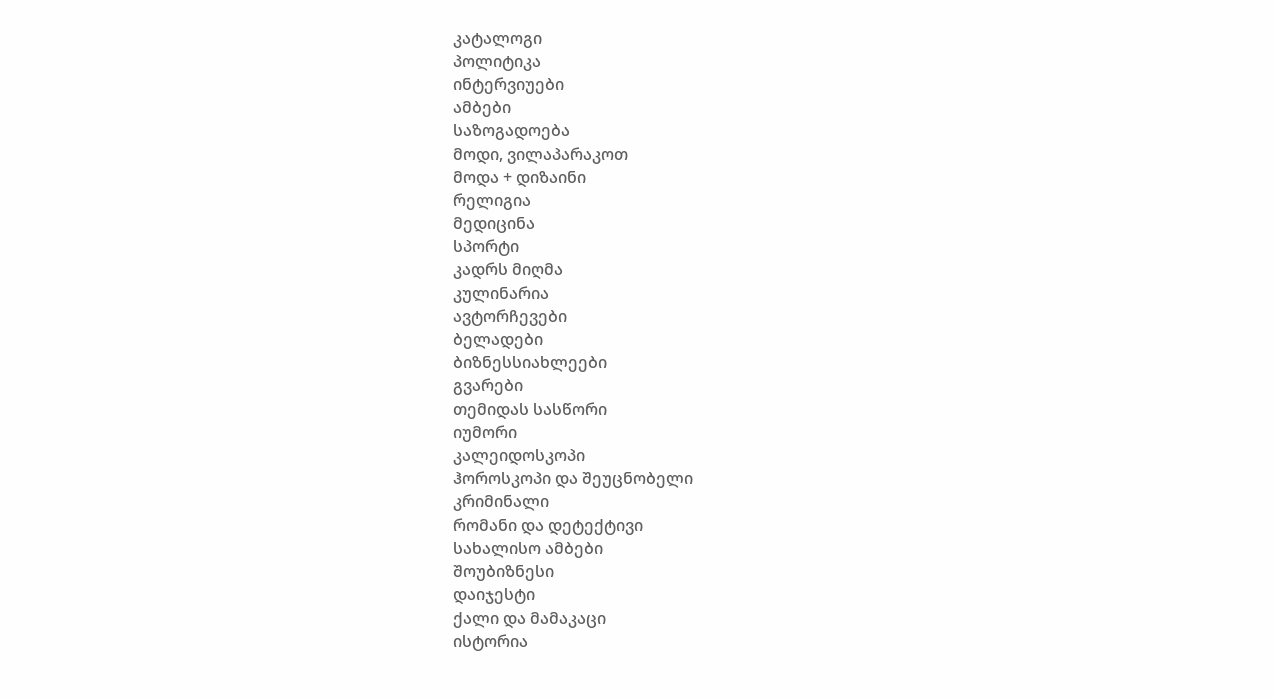კატალოგი
პოლიტიკა
ინტერვიუები
ამბები
საზოგადოება
მოდი, ვილაპარაკოთ
მოდა + დიზაინი
რელიგია
მედიცინა
სპორტი
კადრს მიღმა
კულინარია
ავტორჩევები
ბელადები
ბიზნესსიახლეები
გვარები
თემიდას სასწორი
იუმორი
კალეიდოსკოპი
ჰოროსკოპი და შეუცნობელი
კრიმინალი
რომანი და დეტექტივი
სახალისო ამბები
შოუბიზნესი
დაიჯესტი
ქალი და მამაკაცი
ისტორია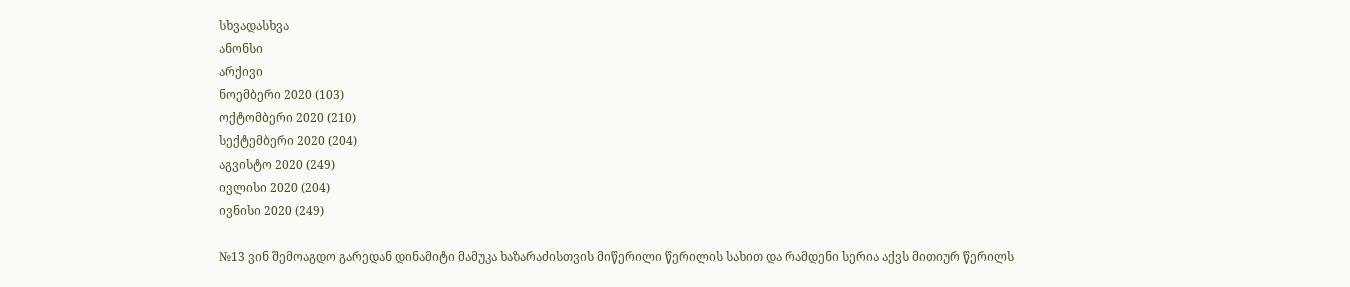სხვადასხვა
ანონსი
არქივი
ნოემბერი 2020 (103)
ოქტომბერი 2020 (210)
სექტემბერი 2020 (204)
აგვისტო 2020 (249)
ივლისი 2020 (204)
ივნისი 2020 (249)

№13 ვინ შემოაგდო გარედან დინამიტი მამუკა ხაზარაძისთვის მიწერილი წერილის სახით და რამდენი სერია აქვს მითიურ წერილს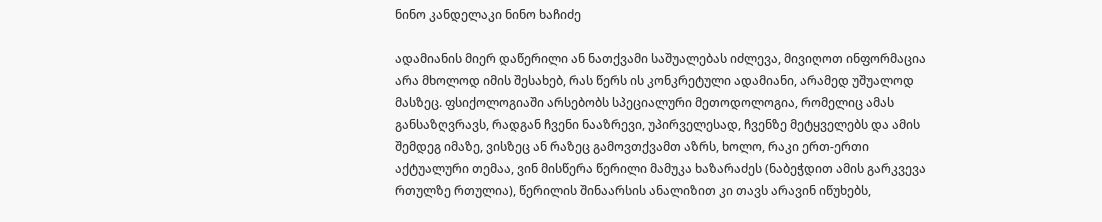ნინო კანდელაკი ნინო ხაჩიძე

ადამიანის მიერ დაწერილი ან ნათქვამი საშუალებას იძლევა, მივიღოთ ინფორმაცია არა მხოლოდ იმის შესახებ, რას წერს ის კონკრეტული ადამიანი, არამედ უშუალოდ მასზეც. ფსიქოლოგიაში არსებობს სპეციალური მეთოდოლოგია, რომელიც ამას განსაზღვრავს, რადგან ჩვენი ნააზრევი, უპირველესად, ჩვენზე მეტყველებს და ამის შემდეგ იმაზე, ვისზეც ან რაზეც გამოვთქვამთ აზრს, ხოლო, რაკი ერთ-ერთი აქტუალური თემაა, ვინ მისწერა წერილი მამუკა ხაზარაძეს (ნაბეჭდით ამის გარკვევა რთულზე რთულია), წერილის შინაარსის ანალიზით კი თავს არავინ იწუხებს,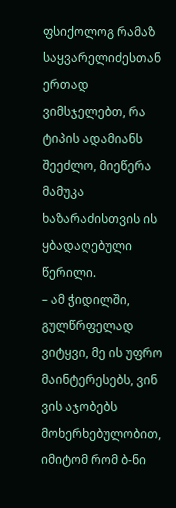ფსიქოლოგ რამაზ საყვარელიძესთან ერთად ვიმსჯელებთ, რა ტიპის ადამიანს შეეძლო, მიეწერა მამუკა ხაზარაძისთვის ის ყბადაღებული წერილი.
– ამ ჭიდილში, გულწრფელად ვიტყვი, მე ის უფრო მაინტერესებს, ვინ ვის აჯობებს მოხერხებულობით, იმიტომ რომ ბ-ნი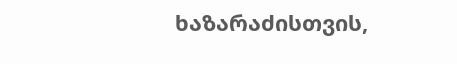ხაზარაძისთვის,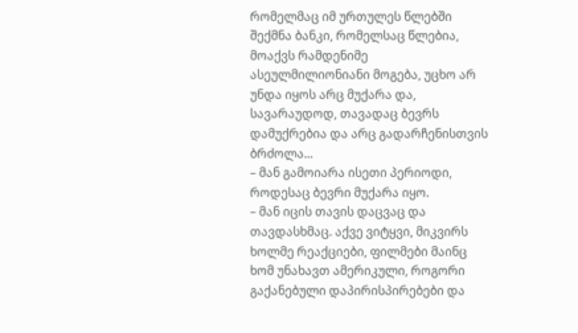რომელმაც იმ ურთულეს წლებში შექმნა ბანკი, რომელსაც წლებია, მოაქვს რამდენიმე ასეულმილიონიანი მოგება, უცხო არ უნდა იყოს არც მუქარა და, სავარაუდოდ, თავადაც ბევრს დამუქრებია და არც გადარჩენისთვის ბრძოლა...
– მან გამოიარა ისეთი პერიოდი, როდესაც ბევრი მუქარა იყო.
– მან იცის თავის დაცვაც და თავდასხმაც. აქვე ვიტყვი, მიკვირს ხოლმე რეაქციები, ფილმები მაინც ხომ უნახავთ ამერიკული, როგორი გაქანებული დაპირისპირებები და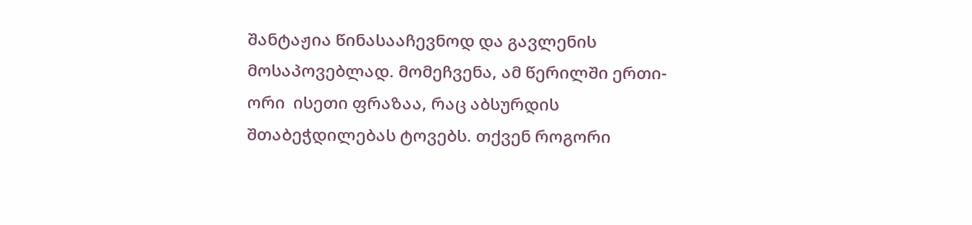შანტაჟია წინასააჩევნოდ და გავლენის მოსაპოვებლად. მომეჩვენა, ამ წერილში ერთი-ორი  ისეთი ფრაზაა, რაც აბსურდის შთაბეჭდილებას ტოვებს. თქვენ როგორი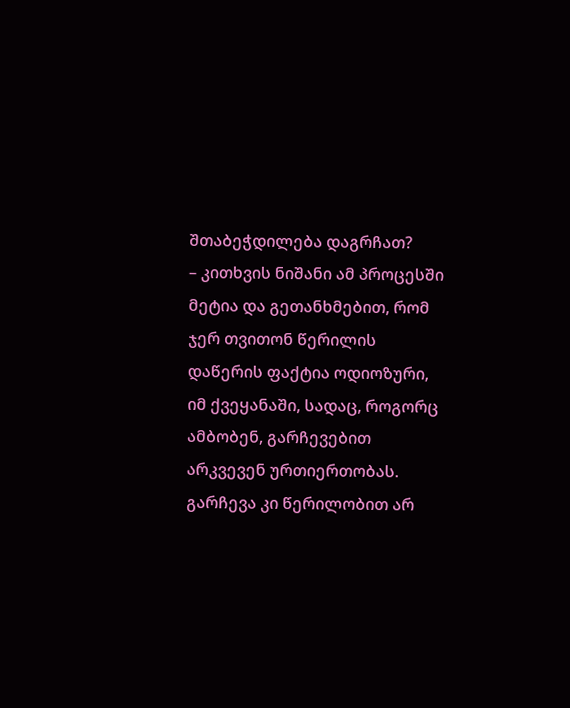შთაბეჭდილება დაგრჩათ?
– კითხვის ნიშანი ამ პროცესში მეტია და გეთანხმებით, რომ ჯერ თვითონ წერილის დაწერის ფაქტია ოდიოზური, იმ ქვეყანაში, სადაც, როგორც ამბობენ, გარჩევებით არკვევენ ურთიერთობას. გარჩევა კი წერილობით არ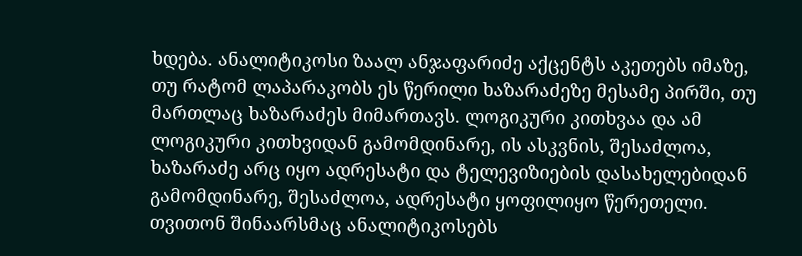ხდება. ანალიტიკოსი ზაალ ანჯაფარიძე აქცენტს აკეთებს იმაზე, თუ რატომ ლაპარაკობს ეს წერილი ხაზარაძეზე მესამე პირში, თუ მართლაც ხაზარაძეს მიმართავს. ლოგიკური კითხვაა და ამ ლოგიკური კითხვიდან გამომდინარე, ის ასკვნის, შესაძლოა, ხაზარაძე არც იყო ადრესატი და ტელევიზიების დასახელებიდან გამომდინარე, შესაძლოა, ადრესატი ყოფილიყო წერეთელი. თვითონ შინაარსმაც ანალიტიკოსებს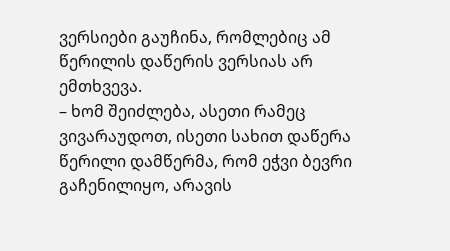ვერსიები გაუჩინა, რომლებიც ამ წერილის დაწერის ვერსიას არ ემთხვევა.
– ხომ შეიძლება, ასეთი რამეც ვივარაუდოთ, ისეთი სახით დაწერა წერილი დამწერმა, რომ ეჭვი ბევრი გაჩენილიყო, არავის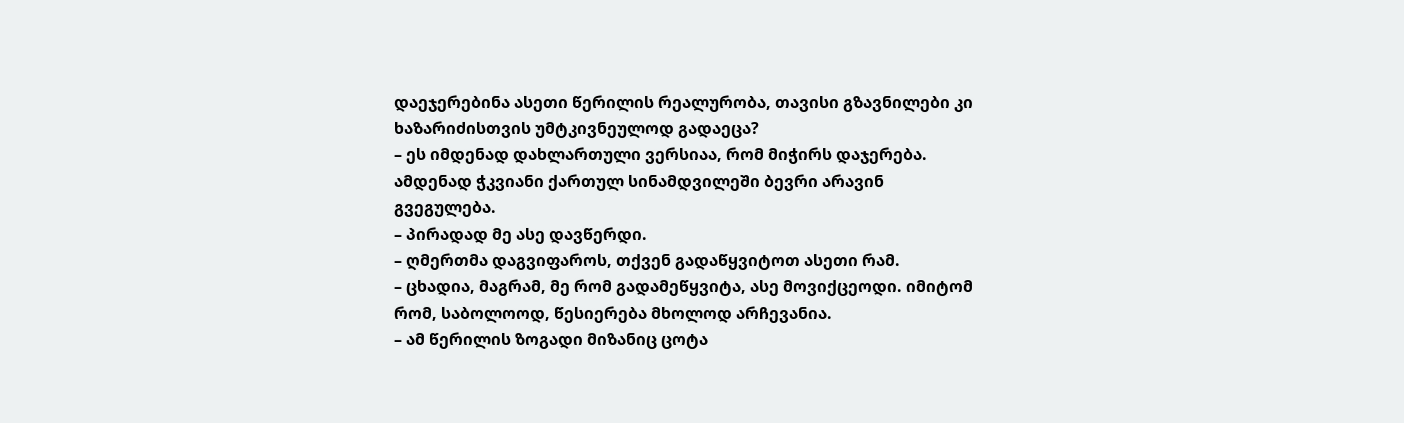დაეჯერებინა ასეთი წერილის რეალურობა, თავისი გზავნილები კი ხაზარიძისთვის უმტკივნეულოდ გადაეცა?
– ეს იმდენად დახლართული ვერსიაა, რომ მიჭირს დაჯერება. ამდენად ჭკვიანი ქართულ სინამდვილეში ბევრი არავინ გვეგულება.
– პირადად მე ასე დავწერდი.
– ღმერთმა დაგვიფაროს, თქვენ გადაწყვიტოთ ასეთი რამ.
– ცხადია, მაგრამ, მე რომ გადამეწყვიტა, ასე მოვიქცეოდი. იმიტომ რომ, საბოლოოდ, წესიერება მხოლოდ არჩევანია.
– ამ წერილის ზოგადი მიზანიც ცოტა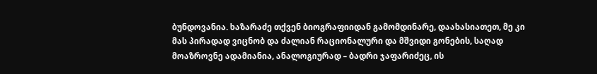ბუნდოვანია. ხაზარაძე თქვენ ბიოგრაფიიდან გამომდინარე, დაახასიათეთ, მე კი მას პირადად ვიცნობ და ძალიან რაციონალური და მშვიდი გონების, საღად მოაზროვნე ადამიანია, ანალოგიურად – ბადრი ჯაფარიძეც, ის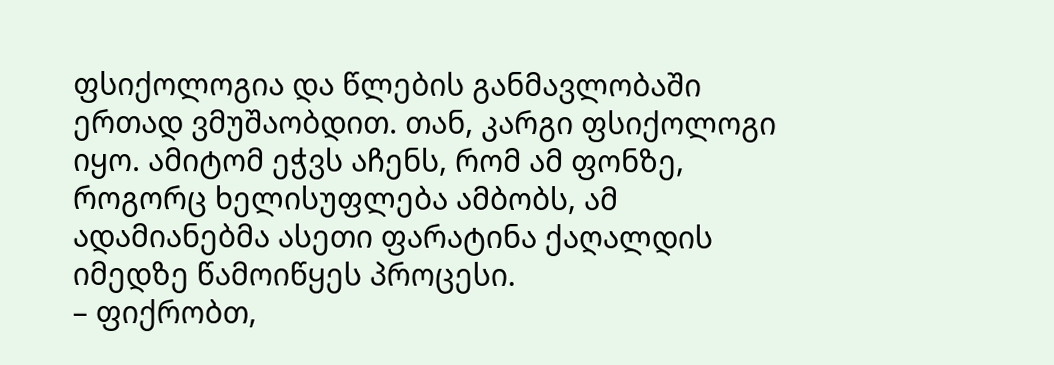ფსიქოლოგია და წლების განმავლობაში ერთად ვმუშაობდით. თან, კარგი ფსიქოლოგი იყო. ამიტომ ეჭვს აჩენს, რომ ამ ფონზე, როგორც ხელისუფლება ამბობს, ამ ადამიანებმა ასეთი ფარატინა ქაღალდის იმედზე წამოიწყეს პროცესი.
– ფიქრობთ,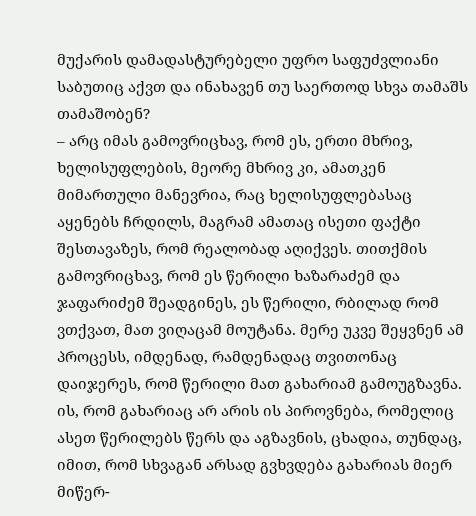მუქარის დამადასტურებელი უფრო საფუძვლიანი საბუთიც აქვთ და ინახავენ თუ საერთოდ სხვა თამაშს თამაშობენ?
– არც იმას გამოვრიცხავ, რომ ეს, ერთი მხრივ, ხელისუფლების, მეორე მხრივ კი, ამათკენ მიმართული მანევრია, რაც ხელისუფლებასაც აყენებს ჩრდილს, მაგრამ ამათაც ისეთი ფაქტი შესთავაზეს, რომ რეალობად აღიქვეს. თითქმის გამოვრიცხავ, რომ ეს წერილი ხაზარაძემ და ჯაფარიძემ შეადგინეს, ეს წერილი, რბილად რომ ვთქვათ, მათ ვიღაცამ მოუტანა. მერე უკვე შეყვნენ ამ პროცესს, იმდენად, რამდენადაც თვითონაც დაიჯერეს, რომ წერილი მათ გახარიამ გამოუგზავნა. ის, რომ გახარიაც არ არის ის პიროვნება, რომელიც ასეთ წერილებს წერს და აგზავნის, ცხადია, თუნდაც, იმით, რომ სხვაგან არსად გვხვდება გახარიას მიერ მიწერ-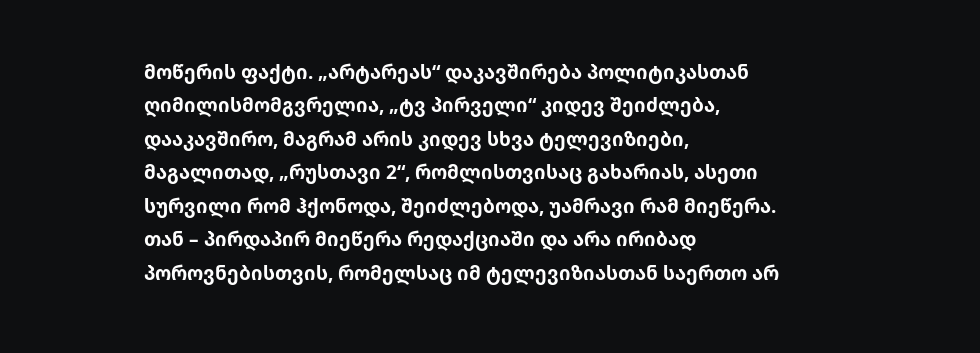მოწერის ფაქტი. „არტარეას“ დაკავშირება პოლიტიკასთან ღიმილისმომგვრელია, „ტვ პირველი“ კიდევ შეიძლება, დააკავშირო, მაგრამ არის კიდევ სხვა ტელევიზიები, მაგალითად, „რუსთავი 2“, რომლისთვისაც გახარიას, ასეთი სურვილი რომ ჰქონოდა, შეიძლებოდა, უამრავი რამ მიეწერა. თან – პირდაპირ მიეწერა რედაქციაში და არა ირიბად პოროვნებისთვის, რომელსაც იმ ტელევიზიასთან საერთო არ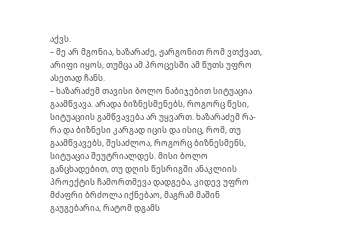აქვს.
– მე არ მგონია, ხაზარაძე, ჟარგონით რომ ვთქვათ, არიფი იყოს, თუმცა ამ პროცესში ამ წუთს უფრო ასეთად ჩანს.
– ხაზარაძემ თავისი ბოლო ნაბიჯებით სიტუაცია გაამწვავა. არადა ბიზნესმენებს, როგორც წესი, სიტუაციის გამწვავება არ უყვართ. ხაზარაძემ რა-რა და ბიზნესი კარგად იცის და ისიც, რომ, თუ გაამწვავებს, შესაძლოა, როგორც ბიზნესმენს, სიტუაცია შეუტრიალდეს. მისი ბოლო განცხადებით, თუ დღის წესრიგში ანაკლიის პროექტის ჩამორთმევა დადგება, კიდევ უფრო მძაფრი ბრძოლა იქნებაო, მაგრამ მაშინ გაუგებარია, რატომ დგამს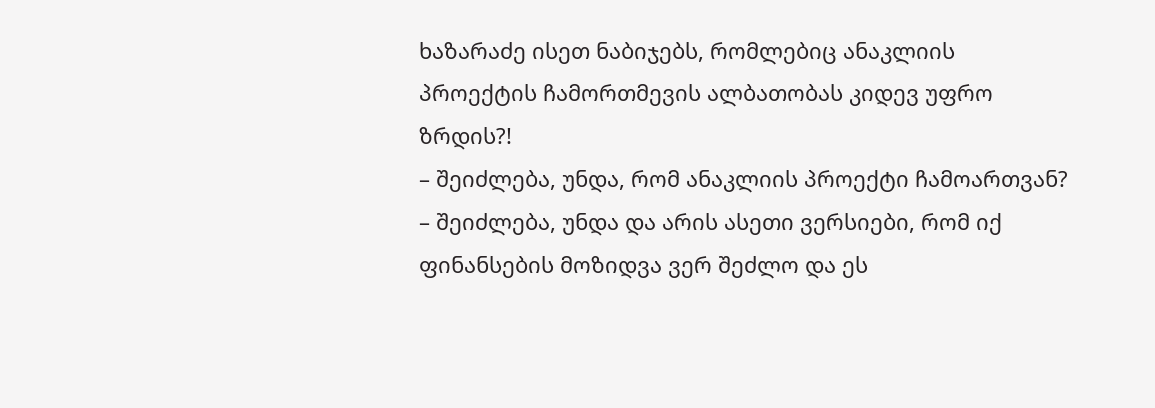ხაზარაძე ისეთ ნაბიჯებს, რომლებიც ანაკლიის პროექტის ჩამორთმევის ალბათობას კიდევ უფრო ზრდის?!
– შეიძლება, უნდა, რომ ანაკლიის პროექტი ჩამოართვან?
– შეიძლება, უნდა და არის ასეთი ვერსიები, რომ იქ ფინანსების მოზიდვა ვერ შეძლო და ეს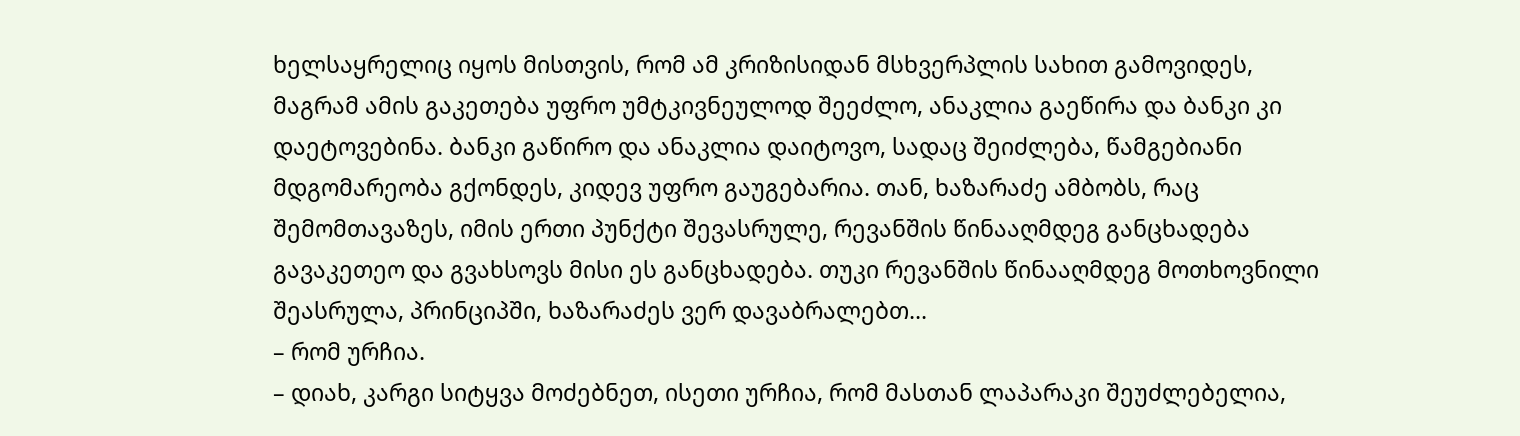ხელსაყრელიც იყოს მისთვის, რომ ამ კრიზისიდან მსხვერპლის სახით გამოვიდეს, მაგრამ ამის გაკეთება უფრო უმტკივნეულოდ შეეძლო, ანაკლია გაეწირა და ბანკი კი დაეტოვებინა. ბანკი გაწირო და ანაკლია დაიტოვო, სადაც შეიძლება, წამგებიანი მდგომარეობა გქონდეს, კიდევ უფრო გაუგებარია. თან, ხაზარაძე ამბობს, რაც შემომთავაზეს, იმის ერთი პუნქტი შევასრულე, რევანშის წინააღმდეგ განცხადება გავაკეთეო და გვახსოვს მისი ეს განცხადება. თუკი რევანშის წინააღმდეგ მოთხოვნილი შეასრულა, პრინციპში, ხაზარაძეს ვერ დავაბრალებთ...
– რომ ურჩია.
– დიახ, კარგი სიტყვა მოძებნეთ, ისეთი ურჩია, რომ მასთან ლაპარაკი შეუძლებელია,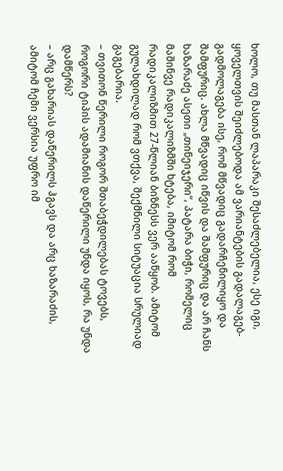ხოლო, თუ მასთან ლაპარაკი შესაძლებელია, ესე იგი, ყოველთვის შეიძლებოდა ამ ვარიანტების გადალაგებ-გადმოლაგება ისე, რომ მწვადიც გადარჩენილიყო და შამფურიც. ახლა მწვადიც იწვის და შამფურიც და არ ჩანს ხაზარაძე ასეთი „თინეიჯერი“, პატარა ბიჭი, რომელიც მაშინვე რადიკალიზმში ხტება, იმიტომ რომ რადიკალიზმით 27-წლიან ბიზნესს ვერ ააწყობ. ამიტომ გულახდილად რომ ვთქვა, შექმნილი სიტუაცია სრულიად გაგებარია.
– თვითონ წერილი როგორ შთაბეჭდილებას ტოვებს, როგორი ტიპის ადამიანის დაწერილი უნდა იყოს, რა უნდა დამწერს?
– არც გახარიას დაწერილს ჰგავს და არც ხაზარაძის, ამიტომ ჩემი ვერსია უფრო იმ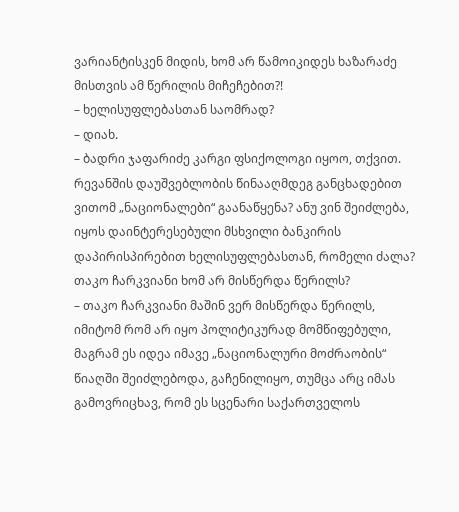ვარიანტისკენ მიდის, ხომ არ წამოიკიდეს ხაზარაძე მისთვის ამ წერილის მიჩეჩებით?!
– ხელისუფლებასთან საომრად?
– დიახ.
– ბადრი ჯაფარიძე კარგი ფსიქოლოგი იყოო, თქვით. რევანშის დაუშვებლობის წინააღმდეგ განცხადებით ვითომ „ნაციონალები“ გაანაწყენა? ანუ ვინ შეიძლება, იყოს დაინტერესებული მსხვილი ბანკირის დაპირისპირებით ხელისუფლებასთან, რომელი ძალა? თაკო ჩარკვიანი ხომ არ მისწერდა წერილს?
– თაკო ჩარკვიანი მაშინ ვერ მისწერდა წერილს, იმიტომ რომ არ იყო პოლიტიკურად მომწიფებული, მაგრამ ეს იდეა იმავე „ნაციონალური მოძრაობის“ წიაღში შეიძლებოდა, გაჩენილიყო, თუმცა არც იმას გამოვრიცხავ, რომ ეს სცენარი საქართველოს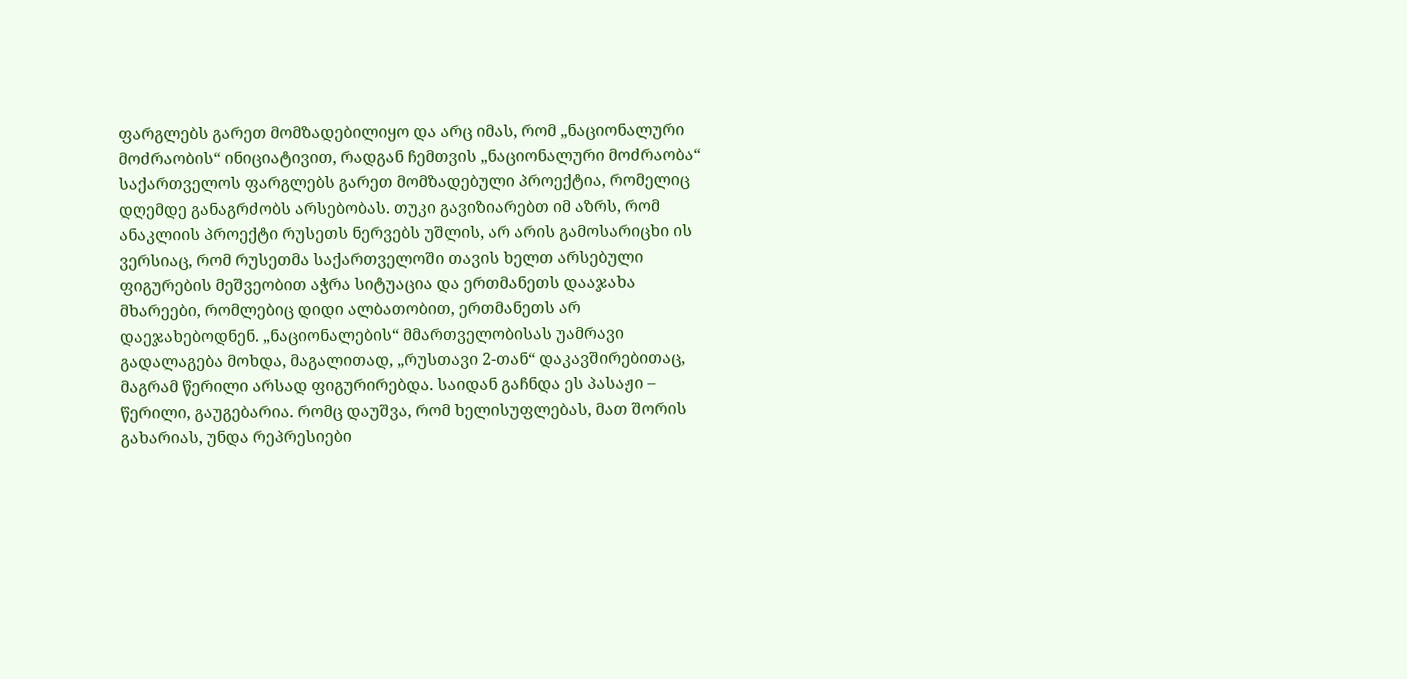ფარგლებს გარეთ მომზადებილიყო და არც იმას, რომ „ნაციონალური მოძრაობის“ ინიციატივით, რადგან ჩემთვის „ნაციონალური მოძრაობა“ საქართველოს ფარგლებს გარეთ მომზადებული პროექტია, რომელიც დღემდე განაგრძობს არსებობას. თუკი გავიზიარებთ იმ აზრს, რომ ანაკლიის პროექტი რუსეთს ნერვებს უშლის, არ არის გამოსარიცხი ის ვერსიაც, რომ რუსეთმა საქართველოში თავის ხელთ არსებული ფიგურების მეშვეობით აჭრა სიტუაცია და ერთმანეთს დააჯახა მხარეები, რომლებიც დიდი ალბათობით, ერთმანეთს არ დაეჯახებოდნენ. „ნაციონალების“ მმართველობისას უამრავი გადალაგება მოხდა, მაგალითად, „რუსთავი 2-თან“ დაკავშირებითაც, მაგრამ წერილი არსად ფიგურირებდა. საიდან გაჩნდა ეს პასაჟი – წერილი, გაუგებარია. რომც დაუშვა, რომ ხელისუფლებას, მათ შორის გახარიას, უნდა რეპრესიები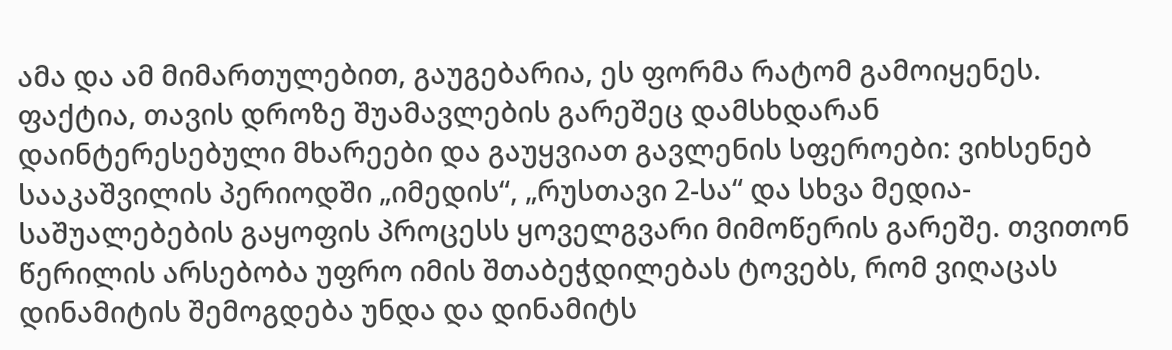ამა და ამ მიმართულებით, გაუგებარია, ეს ფორმა რატომ გამოიყენეს. ფაქტია, თავის დროზე შუამავლების გარეშეც დამსხდარან დაინტერესებული მხარეები და გაუყვიათ გავლენის სფეროები: ვიხსენებ სააკაშვილის პერიოდში „იმედის“, „რუსთავი 2-სა“ და სხვა მედია-საშუალებების გაყოფის პროცესს ყოველგვარი მიმოწერის გარეშე. თვითონ წერილის არსებობა უფრო იმის შთაბეჭდილებას ტოვებს, რომ ვიღაცას დინამიტის შემოგდება უნდა და დინამიტს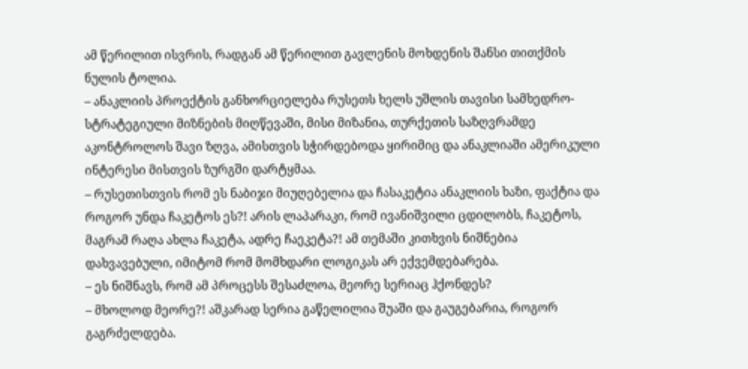ამ წერილით ისვრის, რადგან ამ წერილით გავლენის მოხდენის შანსი თითქმის ნულის ტოლია.
– ანაკლიის პროექტის განხორციელება რუსეთს ხელს უშლის თავისი სამხედრო-სტრატეგიული მიზნების მიღწევაში, მისი მიზანია, თურქეთის საზღვრამდე აკონტროლოს შავი ზღვა, ამისთვის სჭირდებოდა ყირიმიც და ანაკლიაში ამერიკული ინტერესი მისთვის ზურგში დარტყმაა.
– რუსეთისთვის რომ ეს ნაბიჯი მიუღებელია და ჩასაკეტია ანაკლიის ხაზი, ფაქტია და როგორ უნდა ჩაკეტოს ეს?! არის ლაპარაკი, რომ ივანიშვილი ცდილობს, ჩაკეტოს, მაგრამ რაღა ახლა ჩაკეტა, ადრე ჩაეკეტა?! ამ თემაში კითხვის ნიშნებია დახვავებული, იმიტომ რომ მომხდარი ლოგიკას არ ექვემდებარება.
– ეს ნიშნავს, რომ ამ პროცესს შესაძლოა, მეორე სერიაც ჰქონდეს?
– მხოლოდ მეორე?! აშკარად სერია გაწელილია შუაში და გაუგებარია, როგორ გაგრძელდება.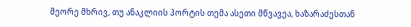მეორე მხრივ, თუ ანაკლიის პორტის თემა ასეთი მწვავეა, ხაზარაძესთან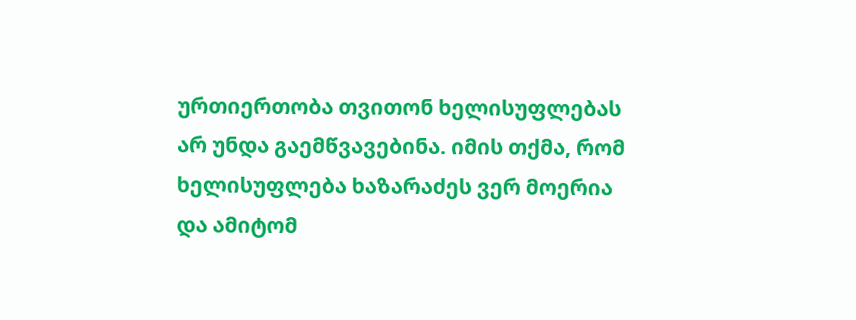ურთიერთობა თვითონ ხელისუფლებას არ უნდა გაემწვავებინა. იმის თქმა, რომ ხელისუფლება ხაზარაძეს ვერ მოერია და ამიტომ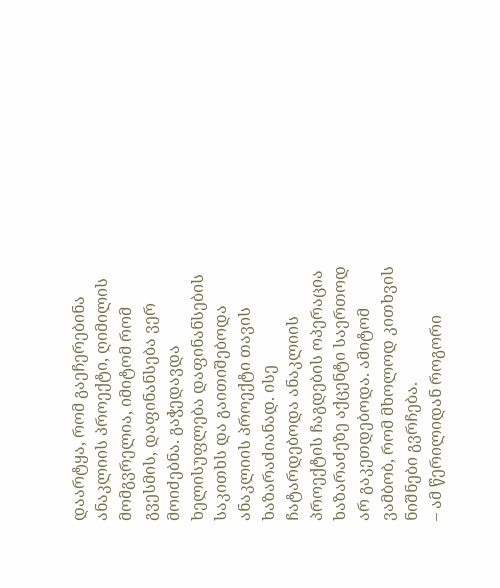დაარტყა, რომ გაეჩერებინა ანაკლიის პროექტი, ღიმილის მომგვრელია, იმიტომ რომ გვესმის, დაფინანსება ვერ მოიძებნა. გაჭედავდა ხელისუფლება დაფინანსების საკითხს და გაითიშებოდა ანაკლიის პროექტი თავის ხაზარაძიანად. ისე ჩატარდებოდა ანაკლიის პროექტის ჩაგდების ოპერაცია ხაზარაძეზე აქცენტი საერთოდ არ გაკეთდებოდა. ამიტომ ვამბობ, რომ მხოლოდ კითხვის ნიშნები გვრჩება.
– ამ წერილიდან როგორი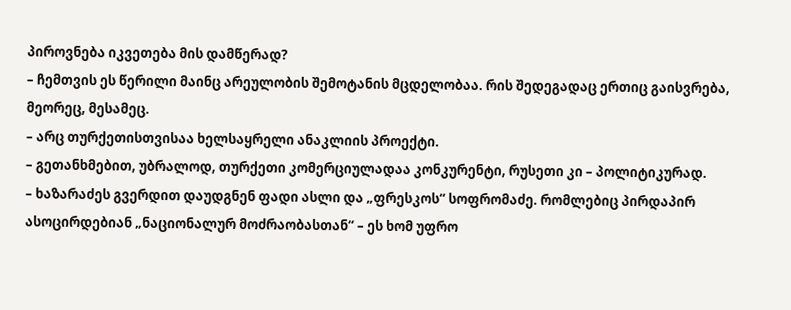პიროვნება იკვეთება მის დამწერად?
– ჩემთვის ეს წერილი მაინც არეულობის შემოტანის მცდელობაა. რის შედეგადაც ერთიც გაისვრება, მეორეც, მესამეც.
– არც თურქეთისთვისაა ხელსაყრელი ანაკლიის პროექტი.
– გეთანხმებით, უბრალოდ, თურქეთი კომერციულადაა კონკურენტი, რუსეთი კი – პოლიტიკურად.
– ხაზარაძეს გვერდით დაუდგნენ ფადი ასლი და „ფრესკოს“ სოფრომაძე. რომლებიც პირდაპირ ასოცირდებიან „ნაციონალურ მოძრაობასთან“ – ეს ხომ უფრო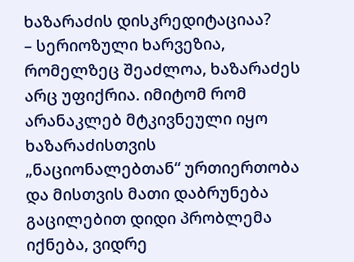ხაზარაძის დისკრედიტაციაა?
– სერიოზული ხარვეზია, რომელზეც შეაძლოა, ხაზარაძეს არც უფიქრია. იმიტომ რომ არანაკლებ მტკივნეული იყო ხაზარაძისთვის „ნაციონალებთან“ ურთიერთობა და მისთვის მათი დაბრუნება გაცილებით დიდი პრობლემა იქნება, ვიდრე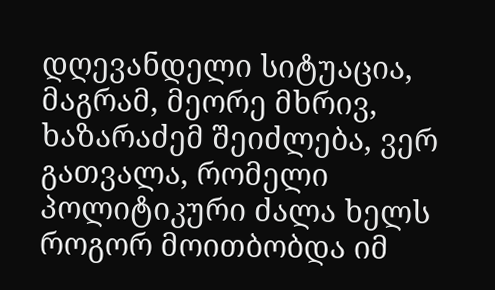დღევანდელი სიტუაცია, მაგრამ, მეორე მხრივ, ხაზარაძემ შეიძლება, ვერ გათვალა, რომელი პოლიტიკური ძალა ხელს როგორ მოითბობდა იმ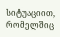სიტუაციით, რომელშიც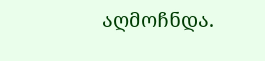აღმოჩნდა.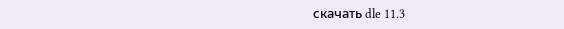скачать dle 11.3